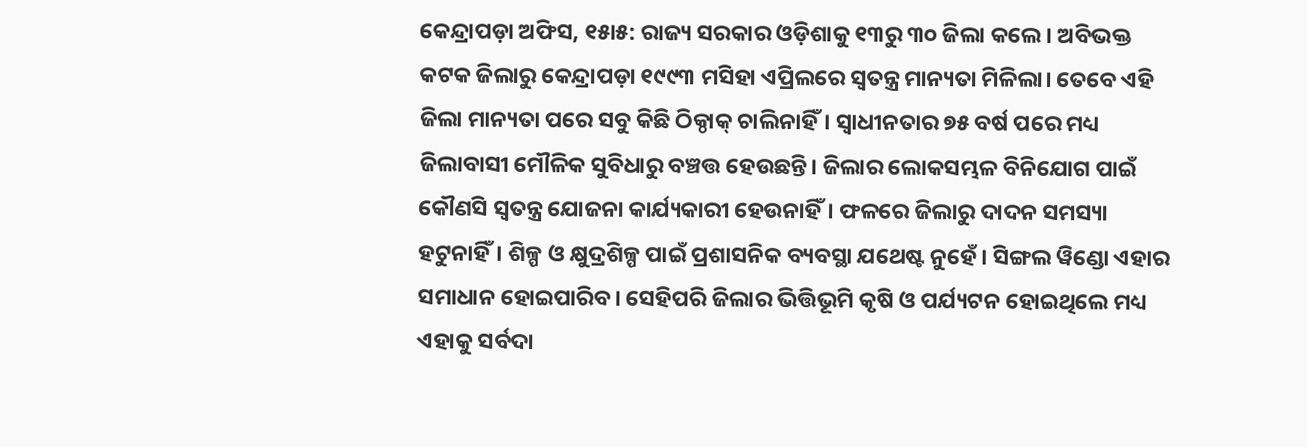କେନ୍ଦ୍ରାପଡ଼ା ଅଫିସ, ୧୫ା୫: ରାଜ୍ୟ ସରକାର ଓଡ଼ିଶାକୁ ୧୩ରୁ ୩୦ ଜିଲା କଲେ। ଅବିଭକ୍ତ କଟକ ଜିଲାରୁ କେନ୍ଦ୍ରାପଡ଼ା ୧୯୯୩ ମସିହା ଏପ୍ରିଲରେ ସ୍ବତନ୍ତ୍ର ମାନ୍ୟତା ମିଳିଲା। ତେବେ ଏହି ଜିଲା ମାନ୍ୟତା ପରେ ସବୁ କିଛି ଠିକ୍ଠାକ୍ ଚାଲିନାହିଁ। ସ୍ବାଧୀନତାର ୭୫ ବର୍ଷ ପରେ ମଧ୍ୟ ଜିଲାବାସୀ ମୌଳିକ ସୁବିଧାରୁ ବଞ୍ଚତ୍ତ ହେଉଛନ୍ତି। ଜିଲାର ଲୋକସମ୍ଭଳ ବିନିଯୋଗ ପାଇଁ କୌଣସି ସ୍ବତନ୍ତ୍ର ଯୋଜନା କାର୍ଯ୍ୟକାରୀ ହେଉନାହିଁ। ଫଳରେ ଜିଲାରୁ ଦାଦନ ସମସ୍ୟା ହଟୁନାହିଁ। ଶିଳ୍ପ ଓ କ୍ଷୁଦ୍ରଶିଳ୍ପ ପାଇଁ ପ୍ରଶାସନିକ ବ୍ୟବସ୍ଥା ଯଥେଷ୍ଟ ନୁହେଁ। ସିଙ୍ଗଲ ୱିଣ୍ଡୋ ଏହାର ସମାଧାନ ହୋଇପାରିବ। ସେହିପରି ଜିଲାର ଭିତ୍ତିଭୂମି କୃଷି ଓ ପର୍ଯ୍ୟଟନ ହୋଇଥିଲେ ମଧ୍ୟ ଏହାକୁ ସର୍ବଦା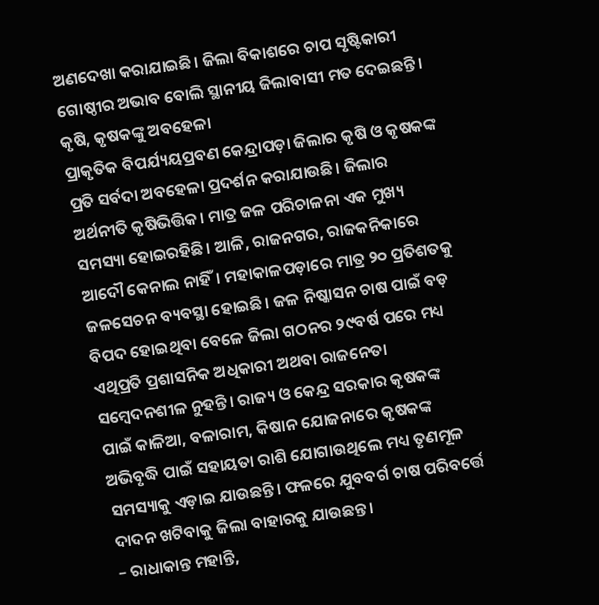ଅଣଦେଖା କରାଯାଇଛି। ଜିଲା ବିକାଶରେ ଚାପ ସୃଷ୍ଟିକାରୀ ଗୋଷ୍ଠୀର ଅଭାବ ବୋଲି ସ୍ଥାନୀୟ ଜିଲାବାସୀ ମତ ଦେଇଛନ୍ତି।
କୃଷି, କୃଷକଙ୍କୁ ଅବହେଳା
ପ୍ରାକୃତିକ ବିପର୍ଯ୍ୟୟପ୍ରବଣ କେନ୍ଦ୍ରାପଡ଼ା ଜିଲାର କୃଷି ଓ କୃଷକଙ୍କ ପ୍ରତି ସର୍ବଦା ଅବହେଳା ପ୍ରଦର୍ଶନ କରାଯାଉଛି। ଜିଲାର ଅର୍ଥନୀତି କୃଷିଭିତ୍ତିକ। ମାତ୍ର ଜଳ ପରିଚାଳନା ଏକ ମୁଖ୍ୟ ସମସ୍ୟା ହୋଇରହିଛି। ଆଳି, ରାଜନଗର, ରାଜକନିକାରେ ଆଦୌ କେନାଲ ନାହିଁ। ମହାକାଳପଡ଼ାରେ ମାତ୍ର ୨୦ ପ୍ରତିଶତକୁ ଜଳସେଚନ ବ୍ୟବସ୍ଥା ହୋଇଛି। ଜଳ ନିଷ୍କାସନ ଚାଷ ପାଇଁ ବଡ଼ ବିପଦ ହୋଇଥିବା ବେଳେ ଜିଲା ଗଠନର ୨୯ବର୍ଷ ପରେ ମଧ୍ୟ ଏଥିପ୍ରତି ପ୍ରଶାସନିକ ଅଧିକାରୀ ଅଥବା ରାଜନେତା ସମ୍ବେଦନଶୀଳ ନୁହନ୍ତି। ରାଜ୍ୟ ଓ କେନ୍ଦ୍ର ସରକାର କୃଷକଙ୍କ ପାଇଁ କାଳିଆ, ବଳାରାମ, କିଷାନ ଯୋଜନାରେ କୃଷକଙ୍କ ଅଭିବୃଦ୍ଧି ପାଇଁ ସହାୟତା ରାଶି ଯୋଗାଉଥିଲେ ମଧ୍ୟ ତୃଣମୂଳ ସମସ୍ୟାକୁ ଏଡ଼ାଇ ଯାଉଛନ୍ତି। ଫଳରେ ଯୁବବର୍ଗ ଚାଷ ପରିବର୍ତ୍ତେ ଦାଦନ ଖଟିବାକୁ ଜିଲା ବାହାରକୁ ଯାଉଛନ୍ତ।
– ରାଧାକାନ୍ତ ମହାନ୍ତି,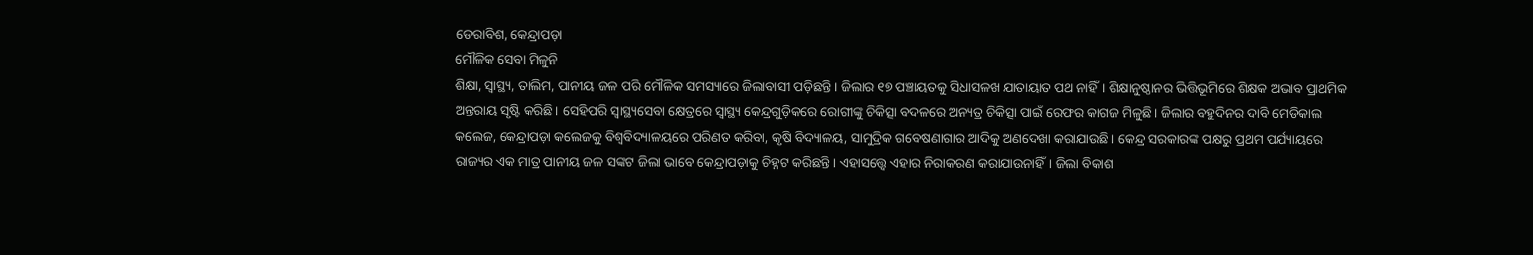ଡେରାବିଶ, କେନ୍ଦ୍ରାପଡ଼ା
ମୌଳିକ ସେବା ମିଳୁନି
ଶିକ୍ଷା, ସ୍ବାସ୍ଥ୍ୟ, ତାଲିମ, ପାନୀୟ ଜଳ ପରି ମୌଳିକ ସମସ୍ୟାରେ ଜିଲାବାସୀ ପଡ଼ିଛନ୍ତି। ଜିଲାର ୧୭ ପଞ୍ଚାୟତକୁ ସିଧାସଳଖ ଯାତାୟାତ ପଥ ନାହିଁ। ଶିକ୍ଷାନୁଷ୍ଠାନର ଭିତ୍ତିଭୂମିରେ ଶିକ୍ଷକ ଅଭାବ ପ୍ରାଥମିକ ଅନ୍ତରାୟ ସୃଷ୍ଟି କରିଛି। ସେହିପରି ସ୍ବାସ୍ଥ୍ୟସେବା କ୍ଷେତ୍ରରେ ସ୍ବାସ୍ଥ୍ୟ କେନ୍ଦ୍ରଗୁଡ଼ିକରେ ରୋଗୀଙ୍କୁ ଚିକିତ୍ସା ବଦଳରେ ଅନ୍ୟତ୍ର ଚିକିତ୍ସା ପାଇଁ ରେଫର କାଗଜ ମିଳୁଛି। ଜିଲାର ବହୁଦିନର ଦାବି ମେଡିକାଲ କଲେଜ, କେନ୍ଦ୍ରାପଡ଼ା କଲେଜକୁ ବିଶ୍ୱବିଦ୍ୟାଳୟରେ ପରିଣତ କରିବା, କୃଷି ବିଦ୍ୟାଳୟ, ସାମୁଦ୍ରିକ ଗବେଷଣାଗାର ଆଦିକୁ ଅଣଦେଖା କରାଯାଉଛି। କେନ୍ଦ୍ର ସରକାରଙ୍କ ପକ୍ଷରୁ ପ୍ରଥମ ପର୍ଯ୍ୟାୟରେ ରାଜ୍ୟର ଏକ ମାତ୍ର ପାନୀୟ ଜଳ ସଙ୍କଟ ଜିଲା ଭାବେ କେନ୍ଦ୍ରାପଡ଼ାକୁ ଚିହ୍ନଟ କରିଛନ୍ତି। ଏହାସତ୍ତ୍ୱେ ଏହାର ନିରାକରଣ କରାଯାଉନାହିଁ। ଜିଲା ବିକାଶ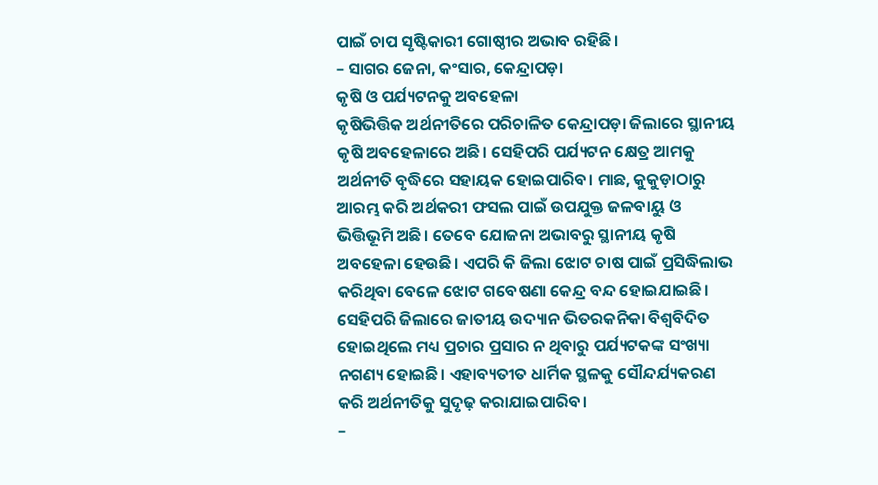ପାଇଁ ଚାପ ସୃଷ୍ଟିକାରୀ ଗୋଷ୍ଠୀର ଅଭାବ ରହିଛି।
– ସାଗର ଜେନା, କଂସାର, କେନ୍ଦ୍ରାପଡ଼ା
କୃଷି ଓ ପର୍ଯ୍ୟଟନକୁ ଅବହେଳା
କୃଷିଭିତ୍ତିକ ଅର୍ଥନୀତିରେ ପରିଚାଳିତ କେନ୍ଦ୍ରାପଡ଼ା ଜିଲାରେ ସ୍ଥାନୀୟ କୃଷି ଅବହେଳାରେ ଅଛି। ସେହିପରି ପର୍ଯ୍ୟଟନ କ୍ଷେତ୍ର ଆମକୁ ଅର୍ଥନୀତି ବୃଦ୍ଧିରେ ସହାୟକ ହୋଇପାରିବ। ମାଛ, କୁକୁଡ଼ାଠାରୁ ଆରମ୍ଭ କରି ଅର୍ଥକରୀ ଫସଲ ପାଇଁ ଉପଯୁକ୍ତ ଜଳବାୟୁ ଓ ଭିତ୍ତିଭୂମି ଅଛି। ତେବେ ଯୋଜନା ଅଭାବରୁ ସ୍ଥାନୀୟ କୃଷି ଅବହେଳା ହେଉଛି। ଏପରି କି ଜିଲା ଝୋଟ ଚାଷ ପାଇଁ ପ୍ରସିଦ୍ଧିଲାଭ କରିଥିବା ବେଳେ ଝୋଟ ଗବେଷଣା କେନ୍ଦ୍ର ବନ୍ଦ ହୋଇଯାଇଛି। ସେହିପରି ଜିଲାରେ ଜାତୀୟ ଉଦ୍ୟାନ ଭିତରକନିକା ବିଶ୍ୱବିଦିତ ହୋଇଥିଲେ ମଧ୍ୟ ପ୍ରଚାର ପ୍ରସାର ନ ଥିବାରୁ ପର୍ଯ୍ୟଟକଙ୍କ ସଂଖ୍ୟା ନଗଣ୍ୟ ହୋଇଛି। ଏହାବ୍ୟତୀତ ଧାର୍ମିକ ସ୍ଥଳକୁ ସୌନ୍ଦର୍ଯ୍ୟକରଣ କରି ଅର୍ଥନୀତିକୁ ସୁଦୃଢ଼ କରାଯାଇପାରିବ।
–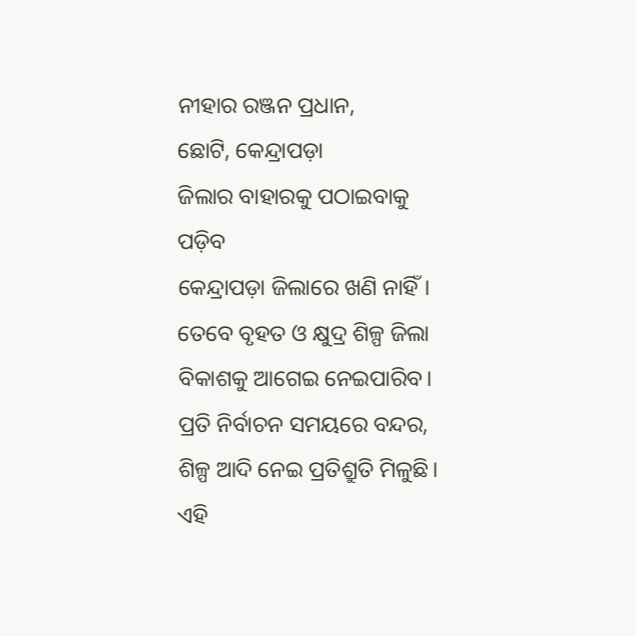ନୀହାର ରଞ୍ଜନ ପ୍ରଧାନ,
ଛୋଟି, କେନ୍ଦ୍ରାପଡ଼ା
ଜିଲାର ବାହାରକୁ ପଠାଇବାକୁ ପଡ଼ିବ
କେନ୍ଦ୍ରାପଡ଼ା ଜିଲାରେ ଖଣି ନାହିଁ। ତେବେ ବୃହତ ଓ କ୍ଷୁଦ୍ର ଶିଳ୍ପ ଜିଲା ବିକାଶକୁ ଆଗେଇ ନେଇପାରିବ। ପ୍ରତି ନିର୍ବାଚନ ସମୟରେ ବନ୍ଦର, ଶିଳ୍ପ ଆଦି ନେଇ ପ୍ରତିଶ୍ରୁତି ମିଳୁଛି। ଏହି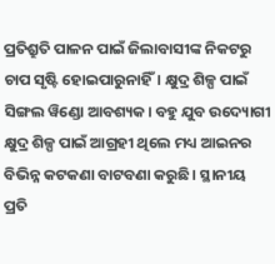ପ୍ରତିଶ୍ରୁତି ପାଳନ ପାଇଁ ଜିଲାବାସୀଙ୍କ ନିକଟରୁ ଚାପ ସୃଷ୍ଟି ହୋଇପାରୁନାହିଁ। କ୍ଷୁଦ୍ର ଶିଳ୍ପ ପାଇଁ ସିଙ୍ଗଲ ୱିଣ୍ଡୋ ଆବଶ୍ୟକ। ବହୁ ଯୁବ ଉଦ୍ୟୋଗୀ କ୍ଷୁଦ୍ର ଶିଳ୍ପ ପାଇଁ ଆଗ୍ରହୀ ଥିଲେ ମଧ୍ୟ ଆଇନର ବିଭିନ୍ନ କଟକଣା ବାଟବଣା କରୁଛି। ସ୍ଥାନୀୟ ପ୍ରତି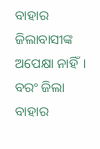ବାହାର ଜିଲାବାସୀଙ୍କ ଅପେକ୍ଷା ନାହିଁ। ବରଂ ଜିଲା ବାହାର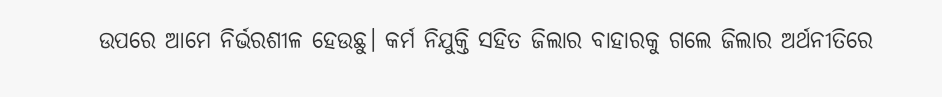ଉପରେ ଆମେ ନିର୍ଭରଶୀଳ ହେଉଛୁ। କର୍ମ ନିଯୁକ୍ତି ସହିତ ଜିଲାର ବାହାରକୁ ଗଲେ ଜିଲାର ଅର୍ଥନୀତିରେ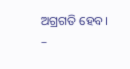ଅଗ୍ରଗତି ହେବ।
–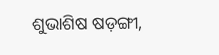ଶୁଭାଶିଷ ଷଡ଼ଙ୍ଗୀ,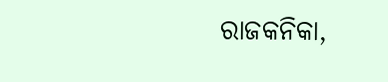ରାଜକନିକା,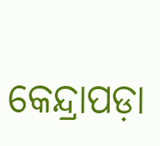କେନ୍ଦ୍ରାପଡ଼ା